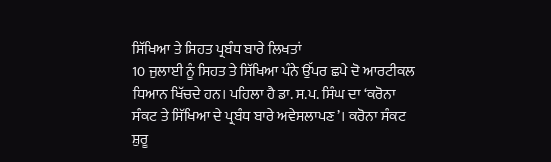ਸਿੱਖਿਆ ਤੇ ਸਿਹਤ ਪ੍ਰਬੰਧ ਬਾਰੇ ਲਿਖਤਾਂ
10 ਜੁਲਾਈ ਨੂੰ ਸਿਹਤ ਤੇ ਸਿੱਖਿਆ ਪੰਨੇ ਉੱਪਰ ਛਪੇ ਦੋ ਆਰਟੀਕਲ ਧਿਆਨ ਖਿੱਚਦੇ ਹਨ। ਪਹਿਲਾ ਹੈ ਡਾ. ਸ.ਪ. ਸਿੰਘ ਦਾ ‘ਕਰੋਨਾ ਸੰਕਟ ਤੇ ਸਿੱਖਿਆ ਦੇ ਪ੍ਰਬੰਧ ਬਾਰੇ ਅਵੇਸਲਾਪਣ’। ਕਰੋਨਾ ਸੰਕਟ ਸ਼ੁਰੂ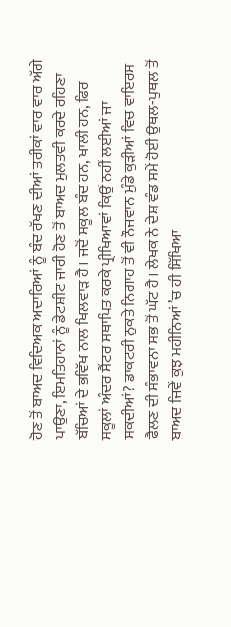ਹੋਣ ਤੋਂ ਬਾਅਦ ਵਿਦਿਅਕ ਅਦਾਰਿਆਂ ਨੂੰ ਬੰਦ ਰੱਖਣ ਦੀਆਂ ਤਰੀਕਾਂ ਵਾਰ ਵਾਰ ਅੱਗੇ ਪਾਉਣਾ, ਇਮਤਿਹਾਨਾਂ ਨੂੰ ਡੇਟਸ਼ੀਟ ਜਾਰੀ ਹੋਣ ਤੋਂ ਬਾਅਦ ਮੁਲਤਵੀ ਕਰਦੇ ਰਹਿਣਾ ਬੱਚਿਆਂ ਦੇ ਭਵਿੱਖ ਨਾਲ ਖਿਲਵਾੜ ਹੈ। ਜਦੋਂ ਸਕੂਲ ਬੰਦ ਹਨ, ਖਾਲੀ ਹਨ, ਫਿਰ ਸਕੂਲਾਂ ਅੰਦਰ ਸੈਂਟਰ ਸਥਾਪਿਤ ਕਰਕੇ ਪ੍ਰੀਖਿਆਵਾਂ ਕਿਉਂ ਨਹੀਂ ਲਈਆਂ ਜਾ ਸਕਦੀਆਂ? ਡਾਕਟਰੀ ਨੁਕਤੇ ਨਿਗਾਹ ਤੋਂ ਵੀ ਨੌਜਵਾਨ ਮੁੰਡੇ ਕੁੜੀਆਂ ਵਿਚ ਵਾਇਰਸ ਫੈਲਣ ਦੀ ਸੰਭਾਵਨਾ ਸਭ ਤੋਂ ਘੱਟ ਹੈ। ਲੇਖਕ ਨੇ ਦੇਸ਼ ਵੰਡ ਸਮੇਂ ਹੋਈ ਉਥਲ-ਪੁਥਲ ਤੋਂ ਬਾਅਦ ਜਿਵੇਂ ਕੁਝ ਮਹੀਨਿਆਂ ’ਚ ਹੀ ਸਿੱਖਿਆ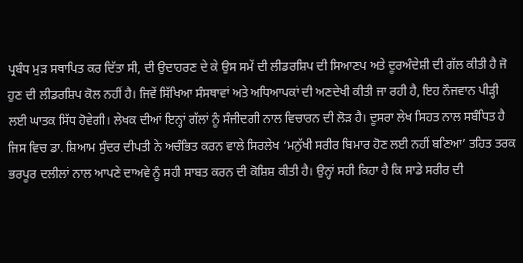ਪ੍ਰਬੰਧ ਮੁੜ ਸਥਾਪਿਤ ਕਰ ਦਿੱਤਾ ਸੀ, ਦੀ ਉਦਾਹਰਣ ਦੇ ਕੇ ਉਸ ਸਮੇਂ ਦੀ ਲੀਡਰਸ਼ਿਪ ਦੀ ਸਿਆਣਪ ਅਤੇ ਦੂਰਅੰਦੇਸ਼ੀ ਦੀ ਗੱਲ ਕੀਤੀ ਹੈ ਜੋ ਹੁਣ ਦੀ ਲੀਡਰਸ਼ਿਪ ਕੋਲ ਨਹੀਂ ਹੈ। ਜਿਵੇਂ ਸਿੱਖਿਆ ਸੰਸਥਾਵਾਂ ਅਤੇ ਅਧਿਆਪਕਾਂ ਦੀ ਅਣਦੇਖੀ ਕੀਤੀ ਜਾ ਰਹੀ ਹੈ, ਇਹ ਨੌਜਵਾਨ ਪੀੜ੍ਹੀ ਲਈ ਘਾਤਕ ਸਿੱਧ ਹੋਵੇਗੀ। ਲੇਖਕ ਦੀਆਂ ਇਨ੍ਹਾਂ ਗੱਲਾਂ ਨੂੰ ਸੰਜੀਦਗੀ ਨਾਲ ਵਿਚਾਰਨ ਦੀ ਲੋੜ ਹੈ। ਦੂਸਰਾ ਲੇਖ ਸਿਹਤ ਨਾਲ ਸਬੰਧਿਤ ਹੈ ਜਿਸ ਵਿਚ ਡਾ. ਸ਼ਿਆਮ ਸੁੰਦਰ ਦੀਪਤੀ ਨੇ ਅਚੰਭਿਤ ਕਰਨ ਵਾਲੇ ਸਿਰਲੇਖ ‘ਮਨੁੱਖੀ ਸਰੀਰ ਬਿਮਾਰ ਹੋਣ ਲਈ ਨਹੀਂ ਬਣਿਆ’ ਤਹਿਤ ਤਰਕ ਭਰਪੂਰ ਦਲੀਲਾਂ ਨਾਲ ਆਪਣੇ ਦਾਅਵੇ ਨੂੰ ਸਹੀ ਸਾਬਤ ਕਰਨ ਦੀ ਕੋਸ਼ਿਸ਼ ਕੀਤੀ ਹੈ। ਉਨ੍ਹਾਂ ਸਹੀ ਕਿਹਾ ਹੈ ਕਿ ਸਾਡੇ ਸਰੀਰ ਦੀ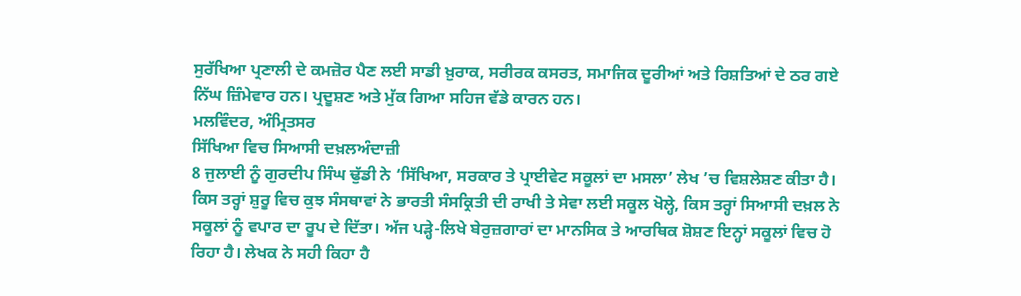ਸੁਰੱਖਿਆ ਪ੍ਰਣਾਲੀ ਦੇ ਕਮਜ਼ੋਰ ਪੈਣ ਲਈ ਸਾਡੀ ਖ਼ੁਰਾਕ, ਸਰੀਰਕ ਕਸਰਤ, ਸਮਾਜਿਕ ਦੂਰੀਆਂ ਅਤੇ ਰਿਸ਼ਤਿਆਂ ਦੇ ਠਰ ਗਏ ਨਿੱਘ ਜ਼ਿੰਮੇਵਾਰ ਹਨ। ਪ੍ਰਦੂਸ਼ਣ ਅਤੇ ਮੁੱਕ ਗਿਆ ਸਹਿਜ ਵੱਡੇ ਕਾਰਨ ਹਨ।
ਮਲਵਿੰਦਰ, ਅੰਮ੍ਰਿਤਸਰ
ਸਿੱਖਿਆ ਵਿਚ ਸਿਆਸੀ ਦਖ਼ਲਅੰਦਾਜ਼ੀ
8 ਜੁਲਾਈ ਨੂੰ ਗੁਰਦੀਪ ਸਿੰਘ ਢੁੱਡੀ ਨੇ ‘ਸਿੱਖਿਆ, ਸਰਕਾਰ ਤੇ ਪ੍ਰਾਈਵੇਟ ਸਕੂਲਾਂ ਦਾ ਮਸਲਾ’ ਲੇਖ ’ਚ ਵਿਸ਼ਲੇਸ਼ਣ ਕੀਤਾ ਹੈ। ਕਿਸ ਤਰ੍ਹਾਂ ਸ਼ੁਰੂ ਵਿਚ ਕੁਝ ਸੰਸਥਾਵਾਂ ਨੇ ਭਾਰਤੀ ਸੰਸਕ੍ਰਿਤੀ ਦੀ ਰਾਖੀ ਤੇ ਸੇਵਾ ਲਈ ਸਕੂਲ ਖੋਲ੍ਹੇ, ਕਿਸ ਤਰ੍ਹਾਂ ਸਿਆਸੀ ਦਖ਼ਲ ਨੇ ਸਕੂਲਾਂ ਨੂੰ ਵਪਾਰ ਦਾ ਰੂਪ ਦੇ ਦਿੱਤਾ। ਅੱਜ ਪੜ੍ਹੇ-ਲਿਖੇ ਬੇਰੁਜ਼ਗਾਰਾਂ ਦਾ ਮਾਨਸਿਕ ਤੇ ਆਰਥਿਕ ਸ਼ੋਸ਼ਣ ਇਨ੍ਹਾਂ ਸਕੂਲਾਂ ਵਿਚ ਹੋ ਰਿਹਾ ਹੈ। ਲੇਖਕ ਨੇ ਸਹੀ ਕਿਹਾ ਹੈ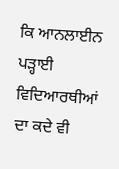ਕਿ ਆਨਲਾਈਨ ਪੜ੍ਹਾਈ ਵਿਦਿਆਰਥੀਆਂ ਦਾ ਕਦੇ ਵੀ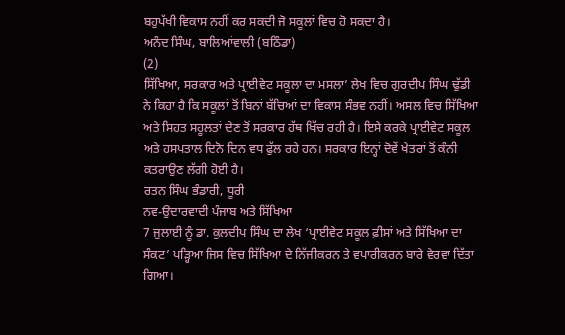ਬਹੁਪੱਖੀ ਵਿਕਾਸ ਨਹੀਂ ਕਰ ਸਕਦੀ ਜੋ ਸਕੂਲਾਂ ਵਿਚ ਹੋ ਸਕਦਾ ਹੈ।
ਅਨੰਦ ਸਿੰਘ, ਬਾਲਿਆਂਵਾਲੀ (ਬਠਿੰਡਾ)
(2)
ਸਿੱਖਿਆ, ਸਰਕਾਰ ਅਤੇ ਪ੍ਰਾਈਵੇਟ ਸਕੂਲਾ ਦਾ ਮਸਲਾ’ ਲੇਖ ਵਿਚ ਗੁਰਦੀਪ ਸਿੰਘ ਢੁੱਡੀ ਨੇ ਕਿਹਾ ਹੈ ਕਿ ਸਕੂਲਾਂ ਤੋਂ ਬਿਨਾਂ ਬੱਚਿਆਂ ਦਾ ਵਿਕਾਸ ਸੰਭਵ ਨਹੀਂ। ਅਸਲ ਵਿਚ ਸਿੱਖਿਆ ਅਤੇ ਸਿਹਤ ਸਹੂਲਤਾਂ ਦੇਣ ਤੋਂ ਸਰਕਾਰ ਹੱਥ ਖਿੱਚ ਰਹੀ ਹੈ। ਇਸੇ ਕਰਕੇ ਪ੍ਰਾਈਵੇਟ ਸਕੂਲ ਅਤੇ ਹਸਪਤਾਲ ਦਿਨੋ ਦਿਨ ਵਧ ਫੁੱਲ ਰਹੇ ਹਨ। ਸਰਕਾਰ ਇਨ੍ਹਾਂ ਦੋਵੇਂ ਖੇਤਰਾਂ ਤੋਂ ਕੰਨੀ ਕਤਰਾਉਣ ਲੱਗੀ ਹੋਈ ਹੈ।
ਰਤਨ ਸਿੰਘ ਭੰਡਾਰੀ, ਧੂਰੀ
ਨਵ-ਉਦਾਰਵਾਦੀ ਪੰਜਾਬ ਅਤੇ ਸਿੱਖਿਆ
7 ਜੁਲਾਈ ਨੂੰ ਡਾ. ਕੁਲਦੀਪ ਸਿੰਘ ਦਾ ਲੇਖ ‘ਪ੍ਰਾਈਵੇਟ ਸਕੂਲ ਫ਼ੀਸਾਂ ਅਤੇ ਸਿੱਖਿਆ ਦਾ ਸੰਕਟ’ ਪੜ੍ਹਿਆ ਜਿਸ ਵਿਚ ਸਿੱਖਿਆ ਦੇ ਨਿੱਜੀਕਰਨ ਤੇ ਵਪਾਰੀਕਰਨ ਬਾਰੇ ਵੇਰਵਾ ਦਿੱਤਾ ਗਿਆ।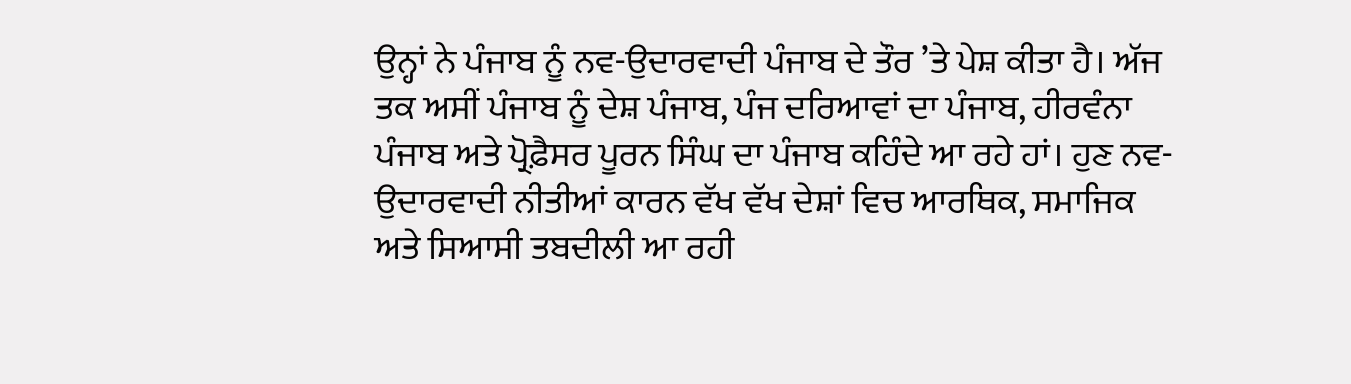ਉਨ੍ਹਾਂ ਨੇ ਪੰਜਾਬ ਨੂੰ ਨਵ-ਉਦਾਰਵਾਦੀ ਪੰਜਾਬ ਦੇ ਤੌਰ ’ਤੇ ਪੇਸ਼ ਕੀਤਾ ਹੈ। ਅੱਜ ਤਕ ਅਸੀਂ ਪੰਜਾਬ ਨੂੰ ਦੇਸ਼ ਪੰਜਾਬ, ਪੰਜ ਦਰਿਆਵਾਂ ਦਾ ਪੰਜਾਬ, ਹੀਰਵੰਨਾ ਪੰਜਾਬ ਅਤੇ ਪ੍ਰੋਫ਼ੈਸਰ ਪੂਰਨ ਸਿੰਘ ਦਾ ਪੰਜਾਬ ਕਹਿੰਦੇ ਆ ਰਹੇ ਹਾਂ। ਹੁਣ ਨਵ-ਉਦਾਰਵਾਦੀ ਨੀਤੀਆਂ ਕਾਰਨ ਵੱਖ ਵੱਖ ਦੇਸ਼ਾਂ ਵਿਚ ਆਰਥਿਕ, ਸਮਾਜਿਕ ਅਤੇ ਸਿਆਸੀ ਤਬਦੀਲੀ ਆ ਰਹੀ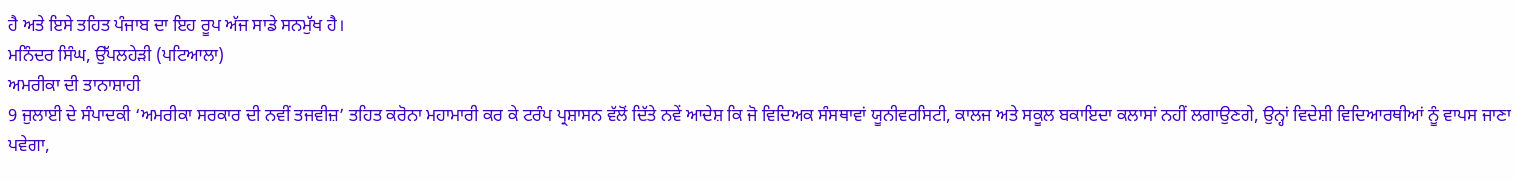ਹੈ ਅਤੇ ਇਸੇ ਤਹਿਤ ਪੰਜਾਬ ਦਾ ਇਹ ਰੂਪ ਅੱਜ ਸਾਡੇ ਸਨਮੁੱਖ ਹੈ।
ਮਨਿੰਦਰ ਸਿੰਘ, ਉੱਪਲਹੇੜੀ (ਪਟਿਆਲਾ)
ਅਮਰੀਕਾ ਦੀ ਤਾਨਾਸ਼ਾਹੀ
9 ਜੁਲਾਈ ਦੇ ਸੰਪਾਦਕੀ ‘ਅਮਰੀਕਾ ਸਰਕਾਰ ਦੀ ਨਵੀਂ ਤਜਵੀਜ਼’ ਤਹਿਤ ਕਰੋਨਾ ਮਹਾਮਾਰੀ ਕਰ ਕੇ ਟਰੰਪ ਪ੍ਰਸ਼ਾਸਨ ਵੱਲੋਂ ਦਿੱਤੇ ਨਵੇਂ ਆਦੇਸ਼ ਕਿ ਜੋ ਵਿਦਿਅਕ ਸੰਸਥਾਵਾਂ ਯੂਨੀਵਰਸਿਟੀ, ਕਾਲਜ ਅਤੇ ਸਕੂਲ ਬਕਾਇਦਾ ਕਲਾਸਾਂ ਨਹੀਂ ਲਗਾਉਣਗੇ, ਉਨ੍ਹਾਂ ਵਿਦੇਸ਼ੀ ਵਿਦਿਆਰਥੀਆਂ ਨੂੰ ਵਾਪਸ ਜਾਣਾ ਪਵੇਗਾ,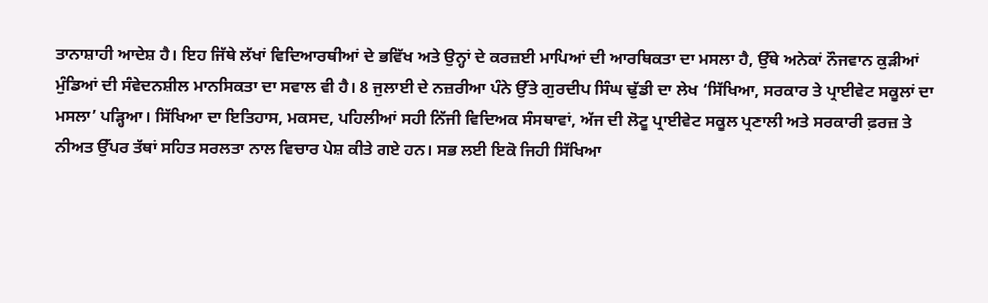ਤਾਨਾਸ਼ਾਹੀ ਆਦੇਸ਼ ਹੈ। ਇਹ ਜਿੱਥੇ ਲੱਖਾਂ ਵਿਦਿਆਰਥੀਆਂ ਦੇ ਭਵਿੱਖ ਅਤੇ ਉਨ੍ਹਾਂ ਦੇ ਕਰਜ਼ਈ ਮਾਪਿਆਂ ਦੀ ਆਰਥਿਕਤਾ ਦਾ ਮਸਲਾ ਹੈ, ਉੱਥੇ ਅਨੇਕਾਂ ਨੌਜਵਾਨ ਕੁੜੀਆਂ ਮੁੰਡਿਆਂ ਦੀ ਸੰਵੇਦਨਸ਼ੀਲ ਮਾਨਸਿਕਤਾ ਦਾ ਸਵਾਲ ਵੀ ਹੈ। 8 ਜੁਲਾਈ ਦੇ ਨਜ਼ਰੀਆ ਪੰਨੇ ਉੱਤੇ ਗੁਰਦੀਪ ਸਿੰਘ ਢੁੱਡੀ ਦਾ ਲੇਖ ‘ਸਿੱਖਿਆ, ਸਰਕਾਰ ਤੇ ਪ੍ਰਾਈਵੇਟ ਸਕੂਲਾਂ ਦਾ ਮਸਲਾ’ ਪੜ੍ਹਿਆ। ਸਿੱਖਿਆ ਦਾ ਇਤਿਹਾਸ, ਮਕਸਦ, ਪਹਿਲੀਆਂ ਸਹੀ ਨਿੱਜੀ ਵਿਦਿਅਕ ਸੰਸਥਾਵਾਂ, ਅੱਜ ਦੀ ਲੋਟੂ ਪ੍ਰਾਈਵੇਟ ਸਕੂਲ ਪ੍ਰਣਾਲੀ ਅਤੇ ਸਰਕਾਰੀ ਫ਼ਰਜ਼ ਤੇ ਨੀਅਤ ਉੱਪਰ ਤੱਥਾਂ ਸਹਿਤ ਸਰਲਤਾ ਨਾਲ ਵਿਚਾਰ ਪੇਸ਼ ਕੀਤੇ ਗਏ ਹਨ। ਸਭ ਲਈ ਇਕੋ ਜਿਹੀ ਸਿੱਖਿਆ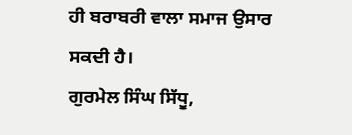ਹੀ ਬਰਾਬਰੀ ਵਾਲਾ ਸਮਾਜ ਉਸਾਰ ਸਕਦੀ ਹੈ।
ਗੁਰਮੇਲ ਸਿੰਘ ਸਿੱਧੂ,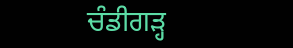ਚੰਡੀਗੜ੍ਹ